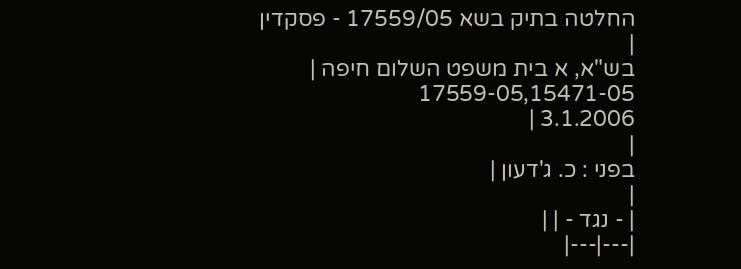החלטה בתיק בשא 17559/05 - פסקדין
|
בש"א, א בית משפט השלום חיפה |
17559-05,15471-05
3.1.2006 |
|
בפני : כ. ג'דעון |
|
| - נגד - | |
|---|---|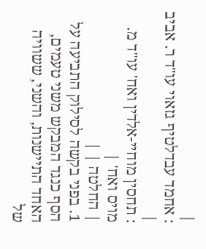|
: אחמד עבדלטיף גזאוי עו"ד ר. אביב |
: תחסין מוחיי-אלדין ואח' עו"ד מ. מויס ואח' |
| החלטה | |
1. בפני בקשה לסילוק התביעה על הסף כנגד המבקש משני טעמים, האחד התיישנות, והשני, ששוויה של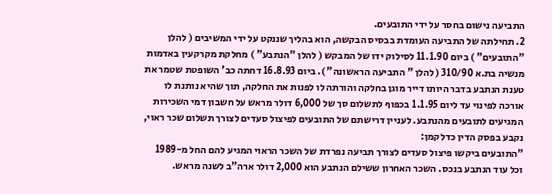התביעה נישום בחסר על ידי התובעים.
2. תחילתה של התביעה העומדת בבסיס הבקשה, הוא בהליך שננקט על ידי המשיבים ( להלן "התובעים" ) ביום 11.1.90 לסילוק ידו של המבקש ( להלן "הנתבע" ) מחלקת מקרקעין באדמות מנשיה בת.א 310/90 ( להלן " התביעה הראשונה" ). ביום 16.8.93 דחתה כב' השופטת שטמר את טענת הנתבע בדבר היותו דייר מוגן בחלקה והורתה לו לפנות את החלקה, תוך שהיא נותנת לו אורכה לפינוי עד ליום 1.1.95 בכפוף לתשלום סך של 6,000 דולר מראש על חשבון דמי השכירות המגיעים לתובעים מהנתבע. לעניין דרישתם של התובעים לפיצול סעדים לצורך תשלום שכר ראוי, נקבע בפסק הדין כדלקמן:
"התובעים ביקשו פיצול סעדים לצורך תביעה נפרדת של השכר הראוי המגיע להם החל מ-1989 וכל עוד הנתבע בנכס. השכר האחרון ששילם הנתבע הוא 2,000 דולר ארה"ב לשנה מראש.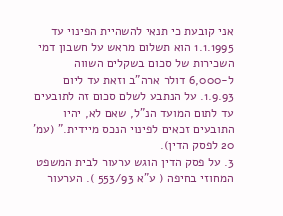אני קובעת כי תנאי להשהיית הפינוי עד 1.1.1995 הוא תשלום מראש על חשבון דמי השכירות של סכום בשקלים השווה ל-6,000 דולר ארה"ב וזאת עד ליום 1.9.93. על הנתבע לשלם סכום זה לתובעים עד לתום המועד הנ"ל, שאם לא, יהיו התובעים זכאים לפינוי הנכס מיידית." (עמ' 20 לפסק הדין).
3. על פסק הדין הוגש ערעור לבית המשפט המחוזי בחיפה ( ע"א 553/93 ). הערעור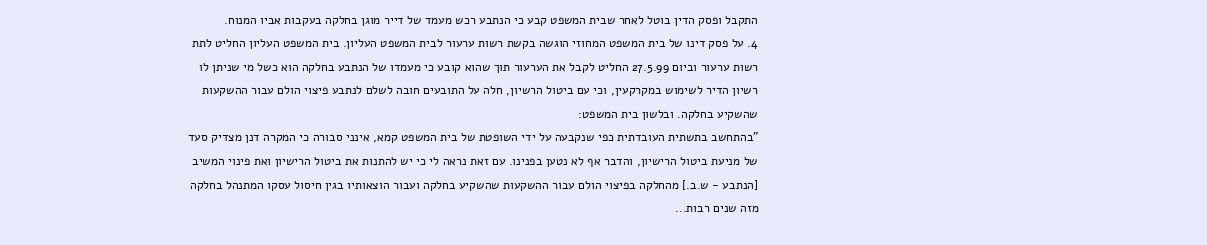התקבל ופסק הדין בוטל לאחר שבית המשפט קבע כי הנתבע רכש מעמד של דייר מוגן בחלקה בעקבות אביו המנוח.
4. על פסק דינו של בית המשפט המחוזי הוגשה בקשת רשות ערעור לבית המשפט העליון. בית המשפט העליון החליט לתת רשות ערעור וביום 27.5.99 החליט לקבל את הערעור תוך שהוא קובע כי מעמדו של הנתבע בחלקה הוא כשל מי שניתן לו רשיון הדיר לשימוש במקרקעין, וכי עם ביטול הרשיון, חלה על התובעים חובה לשלם לנתבע פיצוי הולם עבור ההשקעות שהשקיע בחלקה. ובלשון בית המשפט:
"בהתחשב בתשתית העובדתית כפי שנקבעה על ידי השופטת של בית המשפט קמא, אינני סבורה כי המקרה דנן מצדיק סעד של מניעת ביטול הרישיון, והדבר אף לא נטען בפנינו. עם זאת נראה לי כי יש להתנות את ביטול הרישיון ואת פינוי המשיב [הנתבע - ש.ב.] מהחלקה בפיצוי הולם עבור ההשקעות שהשקיע בחלקה ועבור הוצאותיו בגין חיסול עסקו המתנהל בחלקה מזה שנים רבות...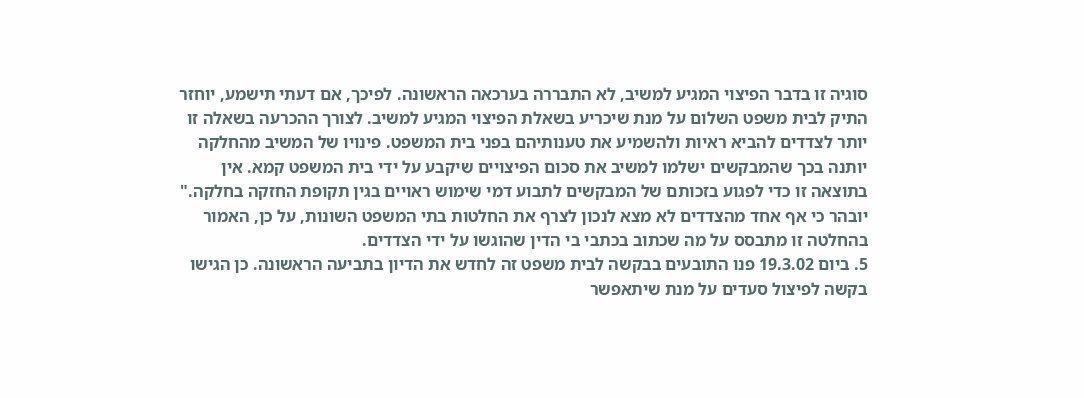סוגיה זו בדבר הפיצוי המגיע למשיב, לא התבררה בערכאה הראשונה. לפיכך, אם דעתי תישמע, יוחזר התיק לבית משפט השלום על מנת שיכריע בשאלת הפיצוי המגיע למשיב. לצורך ההכרעה בשאלה זו יותר לצדדים להביא ראיות ולהשמיע את טענותיהם בפני בית המשפט. פינויו של המשיב מהחלקה יותנה בכך שהמבקשים ישלמו למשיב את סכום הפיצויים שיקבע על ידי בית המשפט קמא. אין בתוצאה זו כדי לפגוע בזכותם של המבקשים לתבוע דמי שימוש ראויים בגין תקופת החזקה בחלקה."
יובהר כי אף אחד מהצדדים לא מצא לנכון לצרף את החלטות בתי המשפט השונות, על כן, האמור בהחלטה זו מתבסס על מה שכתוב בכתבי בי הדין שהוגשו על ידי הצדדים.
5. ביום 19.3.02 פנו התובעים בבקשה לבית משפט זה לחדש את הדיון בתביעה הראשונה. כן הגישו בקשה לפיצול סעדים על מנת שיתאפשר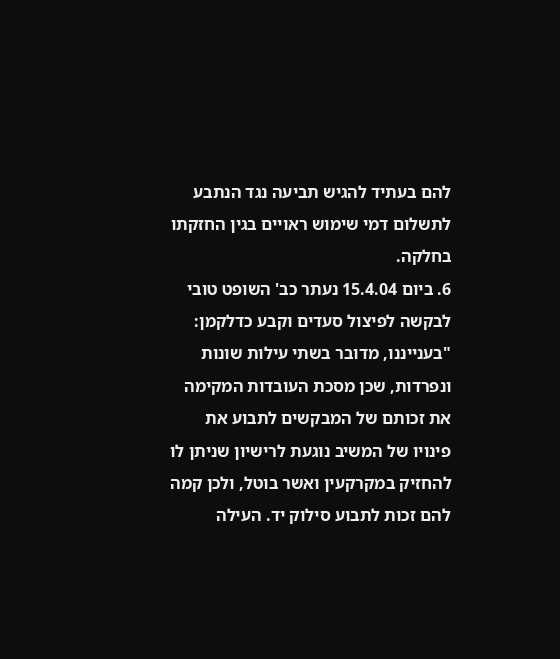להם בעתיד להגיש תביעה נגד הנתבע לתשלום דמי שימוש ראויים בגין החזקתו בחלקה.
6. ביום 15.4.04 נעתר כב' השופט טובי לבקשה לפיצול סעדים וקבע כדלקמן:
"בענייננו, מדובר בשתי עילות שונות ונפרדות, שכן מסכת העובדות המקימה את זכותם של המבקשים לתבוע את פינויו של המשיב נוגעת לרישיון שניתן לו להחזיק במקרקעין ואשר בוטל, ולכן קמה להם זכות לתבוע סילוק יד. העילה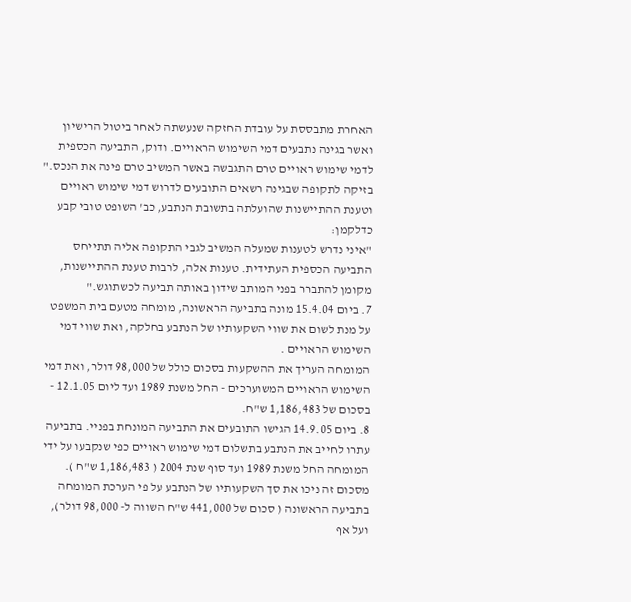האחרת מתבססת על עובדת החזקה שנעשתה לאחר ביטול הרישיון ואשר בגינה נתבעים דמי השימוש הראויים. ודוק, התביעה הכספית לדמי שימוש ראויים טרם התגבשה באשר המשיב טרם פינה את הנכס."
בזיקה לתקופה שבגינה רשאים התובעים לדרוש דמי שימוש ראויים וטענת ההתיישנות שהועלתה בתשובת הנתבע, כב' השופט טובי קבע כדלקמן:
"איני נדרש לטענות שמעלה המשיב לגבי התקופה אליה תתייחס התביעה הכספית העתידית. טענות אלה, לרבות טענת ההתיישנות, מקומן להתברר בפני המותב שידון באותה תביעה לכשתוגש."
7. ביום 15.4.04 מונה בתביעה הראשונה, מומחה מטעם בית המשפט על מנת לשום את שווי השקעותיו של הנתבע בחלקה, ואת שווי דמי השימוש הראויים .
המומחה העריך את ההשקעות בסכום כולל של 98,000 דולר, ואת דמי השימוש הראויים המשוערכים - החל משנת 1989 ועד ליום 12.1.05 - בסכום של 1,186,483 ש"ח.
8. ביום 14.9.05 הגישו התובעים את התביעה המונחת בפניי. בתביעה עתרו לחייב את הנתבע בתשלום דמי שימוש ראויים כפי שנקבעו על ידי המומחה החל משנת 1989 ועד סוף שנת 2004 ( 1,186,483 ש"ח ). מסכום זה ניכו את סך השקעותיו של הנתבע על פי הערכת המומחה בתביעה הראשונה ( סכום של 441,000 ש"ח השווה ל- 98,000 דולר), ועל אף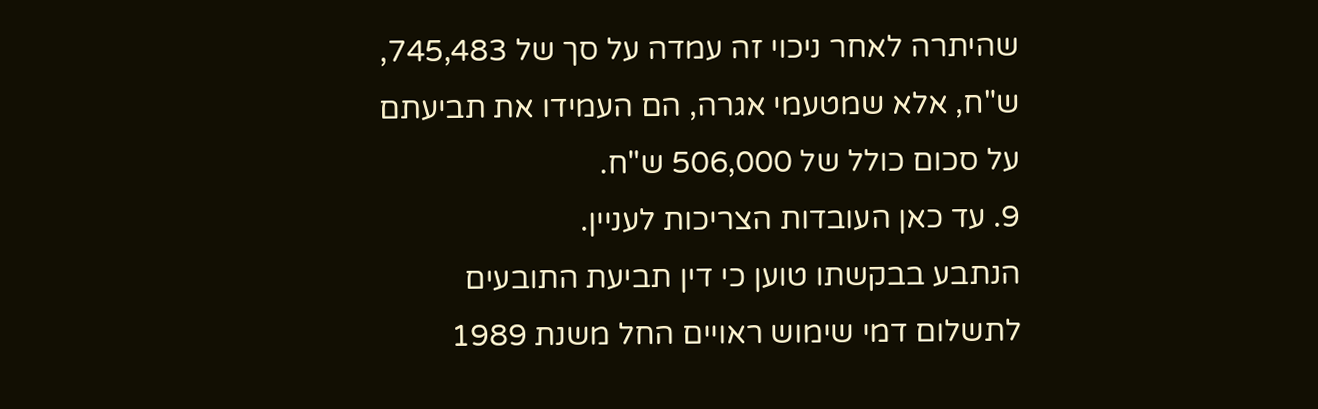שהיתרה לאחר ניכוי זה עמדה על סך של 745,483, ש"ח, אלא שמטעמי אגרה, הם העמידו את תביעתם על סכום כולל של 506,000 ש"ח.
9. עד כאן העובדות הצריכות לעניין.
הנתבע בבקשתו טוען כי דין תביעת התובעים לתשלום דמי שימוש ראויים החל משנת 1989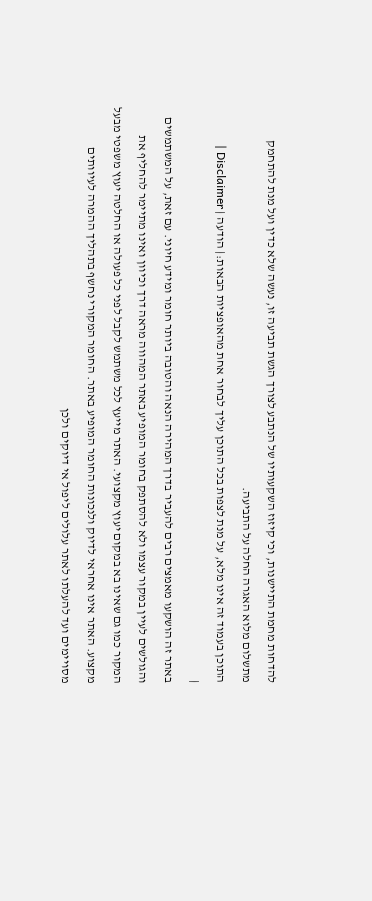להדחות מחמת התיישנות, וכי קיזוז השקעותיו של הנתבע לצורך הגשת תביעה זו, נעשה שלא כדין ועל מנת להתחמק מתשלום מלוא האגרה החלה על התביעה.
התוכן בעמוד זה אינו מלא, על מנת לצפות בכל התוכן עליך לבחור אחת מהאופציות הבאות:| הודעה | Disclaimer |
|
באתר זה הושקעו מאמצים רבים להעביר בדרך המהירה הנאה והטובה ביותר חומר ומידע חיוני. עם זאת, על המשתמשים והגולשים לעיין במקור עצמו ולא להסתפק בחומר המופיע באתר המהווה מראה דרך וכיוון ואינו מתיימר להחליף את המקור כמו גם שאינו בא במקום יעוץ מקצועי. האתר מייעץ לכל משתמש לקבל לפני כל פעולה או החלטה יעוץ משפטי מבעל מקצוע. האתר אינו אחראי לדיוק ולנכונות החומר המופיע באתר. החומר המקורי נחשף בתהליך ההמרה לעיוותים מסויימים ועד להעלתו לאתר עלולים ליפול אי דיוקים ולכן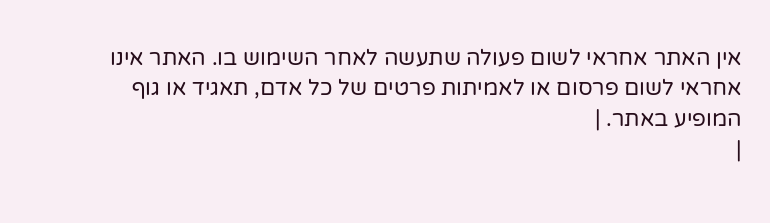אין האתר אחראי לשום פעולה שתעשה לאחר השימוש בו. האתר אינו אחראי לשום פרסום או לאמיתות פרטים של כל אדם, תאגיד או גוף המופיע באתר. |
|